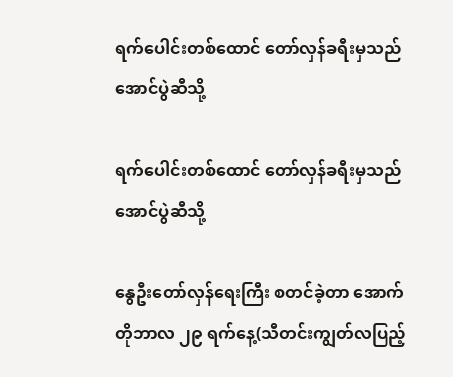ရက်ပေါင်းတစ်ထောင် တော်လှန်ခရီးမှသည် အောင်ပွဲဆီသို့

ရက်ပေါင်းတစ်ထောင် တော်လှန်ခရီးမှသည် အောင်ပွဲဆီသို့

နွေဦးတော်လှန်ရေးကြီး စတင်ခဲ့တာ အောက်တိုဘာလ ၂၉ ရက်နေ့(သီတင်းကျွတ်လပြည့်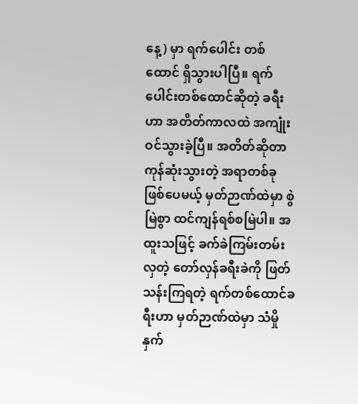နေ့) မှာ ရက်ပေါင်း တစ်ထောင် ရှိသွားပါပြီ။ ရက်ပေါင်းတစ်ထောင်ဆိုတဲ့ ခရီးဟာ အတိတ်ကာလထဲ အကျုံးဝင်သွားခဲ့ပြီ။ အတိတ်ဆိုတာ ကုန်ဆုံးသွားတဲ့ အရာတစ်ခု ဖြစ်ပေမယ့် မှတ်ဉာဏ်ထဲမှာ စွဲမြဲစွာ ထင်ကျန်ရစ်စမြဲပါ။ အထူးသဖြင့် ခက်ခဲကြမ်းတမ်းလှတဲ့ တော်လှန်ခရီးခဲကို ဖြတ်သန်းကြရတဲ့ ရက်တစ်ထောင်ခရီးဟာ မှတ်ဉာဏ်ထဲမှာ သံမှိုနှက်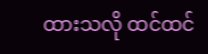ထားသလို ထင်ထင်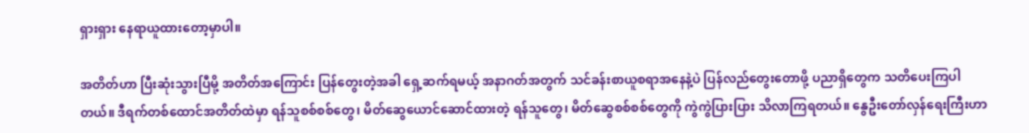ရှားရှား နေရာယူထားတော့မှာပါ။

အတိတ်ဟာ ပြီးဆုံးသွားပြီမို့ အတိတ်အကြောင်း ပြန်တွေးတဲ့အခါ ရှေ့ဆက်ရမယ့် အနာဂတ်အတွက် သင်ခန်းစာယူစရာအနေနဲ့ပဲ ပြန်လည်တွေးတောဖို့ ပညာရှိတွေက သတိပေးကြပါတယ်။ ဒီရက်တစ်ထောင်အတိတ်ထဲမှာ ရန်သူစစ်စစ်တွေ၊ မိတ်ဆွေယောင်ဆောင်ထားတဲ့ ရန်သူတွေ၊ မိတ်ဆွေစစ်စစ်တွေကို ကွဲကွဲပြားပြား သိလာကြရတယ်။ နွေဦးတော်လှန်ရေးကြီးဟာ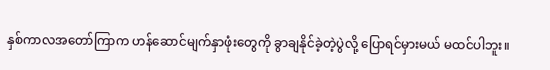နှစ်ကာလအတော်ကြာက ဟန်ဆောင်မျက်နှာဖုံးတွေကို ခွာချနိုင်ခဲ့တဲ့ပွဲလို့ ပြောရင်မှားမယ် မထင်ပါဘူး။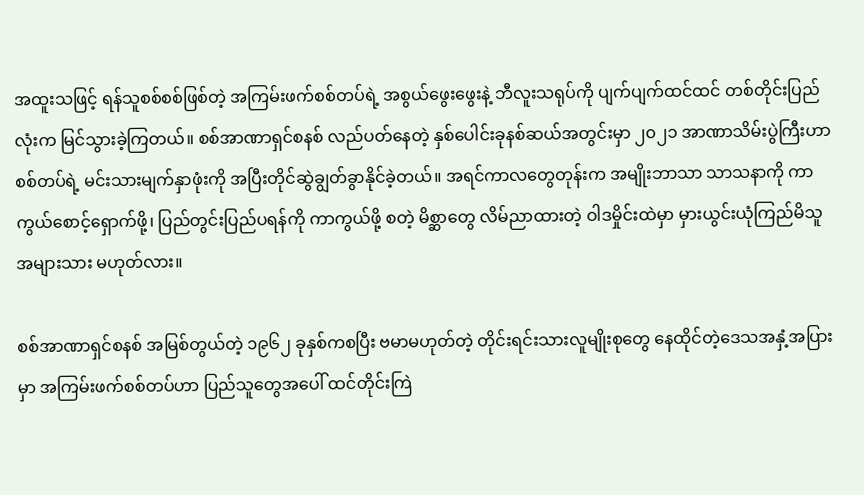အထူးသဖြင့် ရန်သူစစ်စစ်ဖြစ်တဲ့ အကြမ်းဖက်စစ်တပ်ရဲ့ အစွယ်ဖွေးဖွေးနဲ့ ဘီလူးသရုပ်ကို ပျက်ပျက်ထင်ထင် တစ်တိုင်းပြည်လုံးက မြင်သွားခဲ့ကြတယ်။ စစ်အာဏာရှင်စနစ် လည်ပတ်နေတဲ့ နှစ်ပေါင်းခုနစ်ဆယ်အတွင်းမှာ ၂၀၂၁ အာဏာသိမ်းပွဲကြီးဟာ စစ်တပ်ရဲ့ မင်းသားမျက်နှာဖုံးကို အပြီးတိုင်ဆွဲချွတ်ခွာနိုင်ခဲ့တယ်။ အရင်ကာလတွေတုန်းက အမျိုးဘာသာ သာသနာကို ကာကွယ်စောင့်ရှောက်ဖို့၊ ပြည်တွင်းပြည်ပရန်ကို ကာကွယ်ဖို့ စတဲ့ မိစ္ဆာတွေ လိမ်ညာထားတဲ့ ဝါဒမှိုင်းထဲမှာ မှားယွင်းယုံကြည်မိသူ အများသား မဟုတ်လား။

စစ်အာဏာရှင်စနစ် အမြစ်တွယ်တဲ့ ၁၉၆၂ ခုနှစ်ကစပြီး ဗမာမဟုတ်တဲ့ တိုင်းရင်းသားလူမျိုးစုတွေ နေထိုင်တဲ့ဒေသအနှံ့အပြားမှာ အကြမ်းဖက်စစ်တပ်ဟာ ပြည်သူတွေအပေါ် ထင်တိုင်းကြဲ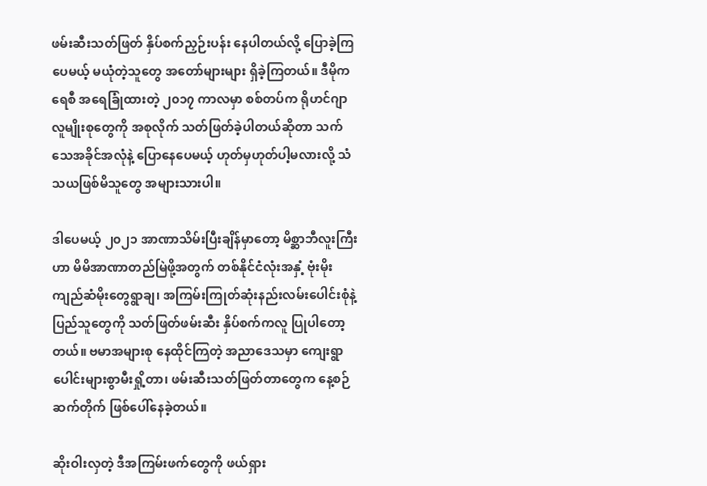ဖမ်းဆီးသတ်ဖြတ် နှိပ်စက်ညှဉ်းပန်း နေပါတယ်လို့ ပြောခဲ့ကြပေမယ့် မယုံတဲ့သူတွေ အတော်များများ ရှိခဲ့ကြတယ်။ ဒီမိုကရေစီ အရေခြုံထားတဲ့ ၂၀၁၇ ကာလမှာ စစ်တပ်က ရိုဟင်ဂျာလူမျိုးစုတွေကို အစုလိုက် သတ်ဖြတ်ခဲ့ပါတယ်ဆိုတာ သက်သေအခိုင်အလုံနဲ့ ပြောနေပေမယ့် ဟုတ်မှဟုတ်ပါ့မလားလို့ သံသယဖြစ်မိသူတွေ အများသားပါ။

ဒါပေမယ့် ၂၀၂၁ အာဏာသိမ်းပြီးချိန်မှာတော့ မိစ္ဆာဘီလူးကြီးဟာ မိမိအာဏာတည်မြဲဖို့အတွက် တစ်နိုင်ငံလုံးအနှံ့ ဗုံးမိုး ကျည်ဆံမိုးတွေရွာချ၊ အကြမ်းကြုတ်ဆုံးနည်းလမ်းပေါင်းစုံနဲ့ ပြည်သူတွေကို သတ်ဖြတ်ဖမ်းဆီး နှိပ်စက်ကလူ ပြုပါတော့တယ်။ ဗမာအများစု နေထိုင်ကြတဲ့ အညာဒေသမှာ ကျေးရွာပေါင်းများစွာမီးရှို့တာ၊ ဖမ်းဆီးသတ်ဖြတ်တာတွေက နေ့စဉ်ဆက်တိုက် ဖြစ်ပေါ်နေခဲ့တယ်။

ဆိုးဝါးလှတဲ့ ဒီအကြမ်းဖက်တွေကို ဖယ်ရှား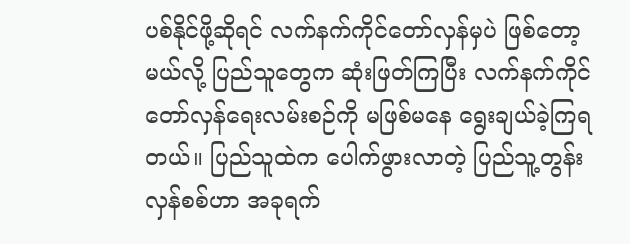ပစ်နိုင်ဖို့ဆိုရင် လက်နက်ကိုင်တော်လှန်မှပဲ ဖြစ်တော့မယ်လို့ ပြည်သူတွေက ဆုံးဖြတ်ကြပြီး လက်နက်ကိုင်တော်လှန်ရေးလမ်းစဉ်ကို မဖြစ်မနေ ရွေးချယ်ခဲ့ကြရတယ်။ ပြည်သူထဲက ပေါက်ဖွားလာတဲ့ ပြည်သူ့တွန်းလှန်စစ်ဟာ အခုရက်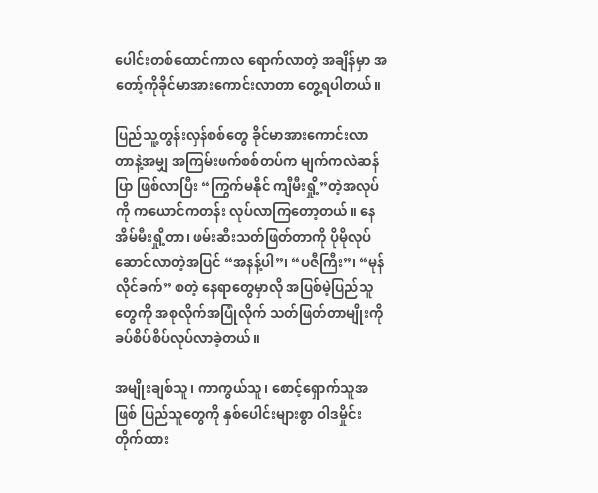ပေါင်းတစ်ထောင်ကာလ ရောက်လာတဲ့ အချိန်မှာ အတော့်ကိုခိုင်မာအားကောင်းလာတာ တွေ့ရပါတယ်။

ပြည်သူ့တွန်းလှန်စစ်တွေ ခိုင်မာအားကောင်းလာတာနဲ့အမျှ အကြမ်းဖက်စစ်တပ်က မျက်ကလဲဆန်ပြာ ဖြစ်လာပြီး “ကြွက်မနိုင် ကျီမီးရှို့”တဲ့အလုပ်ကို ကယောင်ကတန်း လုပ်လာကြတော့တယ်။ နေအိမ်မီးရှို့တာ၊ ဖမ်းဆီးသတ်ဖြတ်တာကို ပိုမိုလုပ်ဆောင်လာတဲ့အပြင် “အနန့်ပါ”၊ “ပဇီကြီး”၊ “မုန်လိုင်ခက်” စတဲ့ နေရာတွေမှာလို အပြစ်မဲ့ပြည်သူတွေကို အစုလိုက်အပြုံလိုက် သတ်ဖြတ်တာမျိုးကို ခပ်စိပ်စိပ်လုပ်လာခဲ့တယ်။

အမျိုးချစ်သူ၊ ကာကွယ်သူ၊ စောင့်ရှောက်သူအဖြစ် ပြည်သူတွေကို နှစ်ပေါင်းများစွာ ဝါဒမှိုင်းတိုက်ထား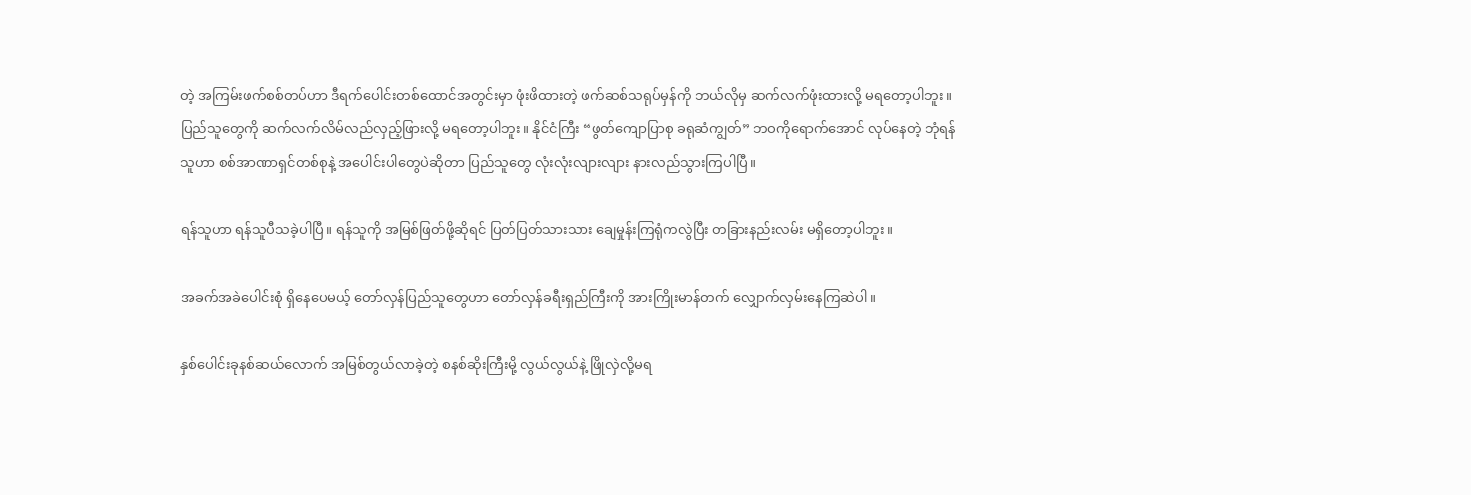တဲ့ အကြမ်းဖက်စစ်တပ်ဟာ ဒီရက်ပေါင်းတစ်ထောင်အတွင်းမှာ ဖုံးဖိထားတဲ့ ဖက်ဆစ်သရုပ်မှန်ကို ဘယ်လိုမှ ဆက်လက်ဖုံးထားလို့ မရတော့ပါဘူး။ ပြည်သူတွေကို ဆက်လက်လိမ်လည်လှည့်ဖြားလို့ မရတော့ပါဘူး။ နိုင်ငံကြီး “ဖွတ်ကျောပြာစု ခရုဆံကျွတ်” ဘဝကိုရောက်အောင် လုပ်နေတဲ့ ဘုံရန်သူဟာ စစ်အာဏာရှင်တစ်စုနဲ့ အပေါင်းပါတွေပဲဆိုတာ ပြည်သူတွေ လုံးလုံးလျားလျား နားလည်သွားကြပါပြီ။

ရန်သူဟာ ရန်သူပီသခဲ့ပါပြီ။ ရန်သူကို အမြစ်ဖြတ်ဖို့ဆိုရင် ပြတ်ပြတ်သားသား ချေမှုန်းကြရုံကလွဲပြီး တခြားနည်းလမ်း မရှိတော့ပါဘူး။

အခက်အခဲပေါင်းစုံ ရှိနေပေမယ့် တော်လှန်ပြည်သူတွေဟာ တော်လှန်ခရီးရှည်ကြီးကို အားကြိုးမာန်တက် လျှောက်လှမ်းနေကြဆဲပါ။

နှစ်ပေါင်းခုနစ်ဆယ်လောက် အမြစ်တွယ်လာခဲ့တဲ့ စနစ်ဆိုးကြီးမို့ လွယ်လွယ်နဲ့ ဖြိုလှဲလို့မရ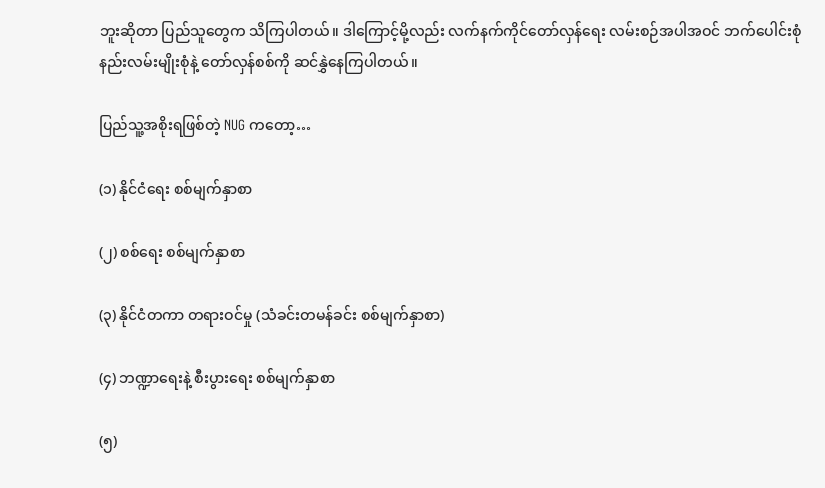ဘူးဆိုတာ ပြည်သူတွေက သိကြပါတယ်။ ဒါကြောင့်မို့လည်း လက်နက်ကိုင်တော်လှန်ရေး လမ်းစဉ်အပါအဝင် ဘက်ပေါင်းစုံ နည်းလမ်းမျိုးစုံနဲ့ ‌တော်လှန်စစ်ကို ဆင်နွှဲနေကြပါတယ်။

ပြည်သူ့အစိုးရဖြစ်တဲ့ NUG ကတော့…

(၁) နိုင်ငံရေး စစ်မျက်နှာစာ

(၂) စစ်ရေး စစ်မျက်နှာစာ

(၃) နိုင်ငံတကာ တရားဝင်မှု (သံခင်းတမန်ခင်း စစ်မျက်နှာစာ)

(၄) ဘဏ္ဍာရေးနဲ့ စီးပွားရေး စစ်မျက်နှာစာ

(၅)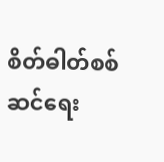စိတ်ဓါတ်စစ်ဆင်ရေး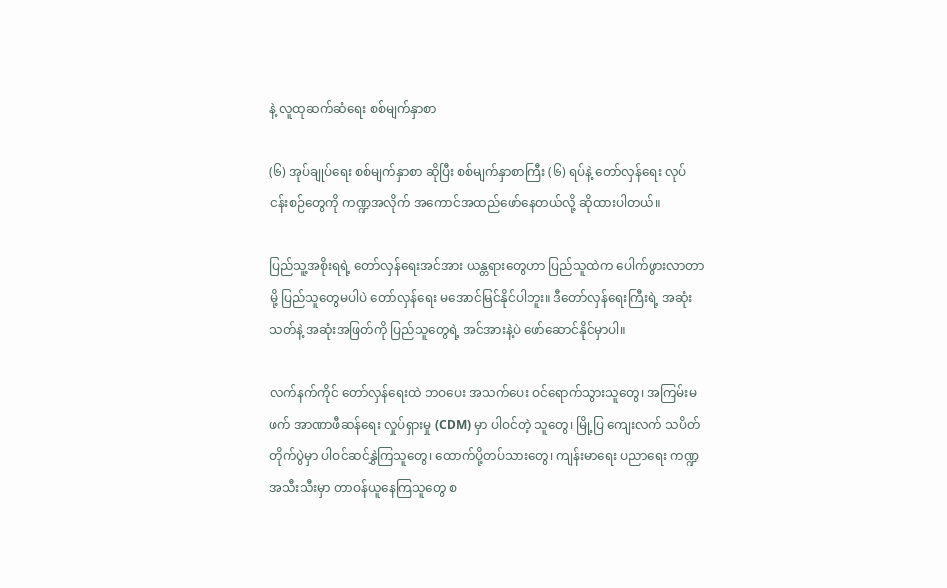နဲ့ လူထုဆက်ဆံရေး စစ်မျက်နှာစာ

(၆) အုပ်ချုပ်ရေး စစ်မျက်နှာစာ ဆိုပြီး စစ်မျက်နှာစာကြီး (၆) ရပ်နဲ့ တော်လှန်ရေး လုပ်ငန်းစဉ်တွေကို ကဏ္ဍအလိုက် အကောင်အထည်ဖော်နေတယ်လို့ ဆိုထားပါတယ်။

ပြည်သူ့အစိုးရရဲ့ တော်လှန်ရေးအင်အား ယန္တရားတွေဟာ ပြည်သူထဲက ပေါက်ဖွားလာတာမို့ ပြည်သူတွေမပါပဲ တော်လှန်ရေး မအောင်မြင်နိုင်ပါဘူး။ ဒီတော်လှန်ရေးကြီးရဲ့ အဆုံးသတ်နဲ့ အဆုံးအဖြတ်ကို ပြည်သူတွေရဲ့ အင်အားနဲ့ပဲ ဖော်ဆောင်နိုင်မှာပါ။

လက်နက်ကိုင် တော်လှန်ရေးထဲ ဘဝပေး အသက်ပေး ဝင်ရောက်သွားသူတွေ၊ အကြမ်းမဖက် အာဏာဖီဆန်ရေး လှုပ်ရှားမှု (CDM) မှာ ပါဝင်တဲ့ သူတွေ၊ မြို့ပြ ကျေးလက် သပိတ်တိုက်ပွဲမှာ ပါဝင်ဆင်နွှဲကြသူတွေ၊ ထောက်ပို့တပ်သားတွေ၊ ကျန်းမာရေး ပညာရေး ကဏ္ဍအသီးသီးမှာ တာဝန်ယူနေကြသူတွေ စ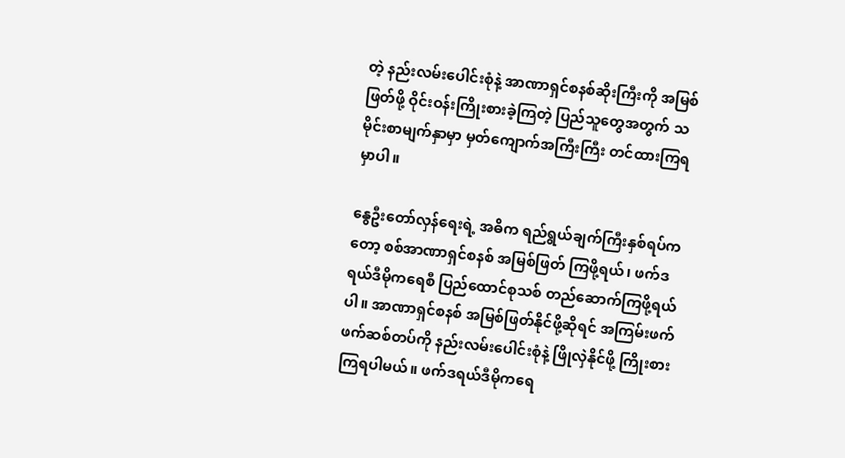တဲ့ နည်းလမ်းပေါင်းစုံနဲ့ အာဏာရှင်စနစ်ဆိုးကြီးကို အမြစ်ဖြတ်ဖို့ ဝိုင်းဝန်းကြိုးစားခဲ့ကြတဲ့ ပြည်သူတွေအတွက် သမိုင်းစာမျက်နှာမှာ မှတ်ကျောက်အကြီးကြီး တင်ထားကြရမှာပါ။

နွေဦးတော်လှန်ရေးရဲ့ အဓိက ရည်ရွယ်ချက်ကြီးနှစ်ရပ်ကတော့ စစ်အာဏာရှင်စနစ် အမြစ်ဖြတ် ကြဖို့ရယ်၊ ဖက်ဒရယ်ဒီမိုကရေစီ ပြည်ထောင်စုသစ် တည်ဆောက်ကြဖို့ရယ်ပါ။ အာဏာရှင်စနစ် အမြစ်ဖြတ်နိုင်ဖို့ဆိုရင် အကြမ်းဖက် ဖက်ဆစ်တပ်ကို နည်းလမ်းပေါင်းစုံနဲ့ ဖြိုလှဲနိုင်ဖို့ ကြိုးစားကြရပါမယ်။ ဖက်ဒရယ်ဒီမိုကရေ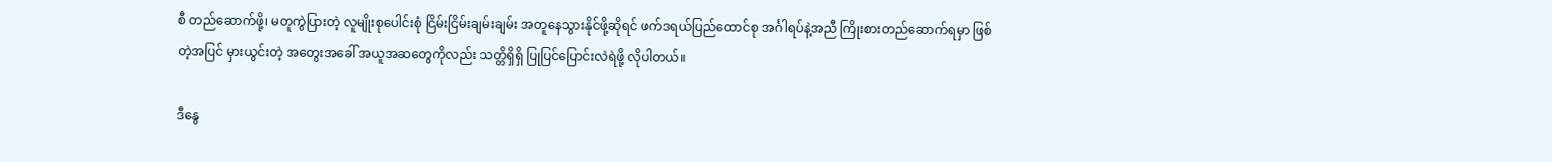စီ တည်ဆောက်ဖို့၊ မတူကွဲပြားတဲ့ လူမျိုးစုပေါင်းစုံ ငြိမ်းငြိမ်းချမ်းချမ်း အတူနေသွားနိုင်ဖို့ဆိုရင် ဖက်ဒရယ်ပြည်ထောင်စု အင်္ဂါရပ်နဲ့အညီ ကြိုးစားတည်ဆောက်ရမှာ ဖြစ်တဲ့အပြင် မှားယွင်းတဲ့ အတွေးအခေါ် အယူအဆတွေကိုလည်း သတ္တိရှိရှိ ပြုပြင်ပြောင်းလဲရဲဖို့ လိုပါတယ်။

ဒီနွေ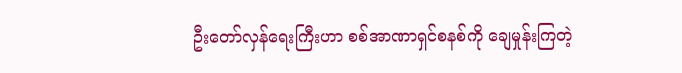ဦးတော်လှန်ရေးကြီးဟာ စစ်အာဏာရှင်စနစ်ကို ချေမှုန်းကြတဲ့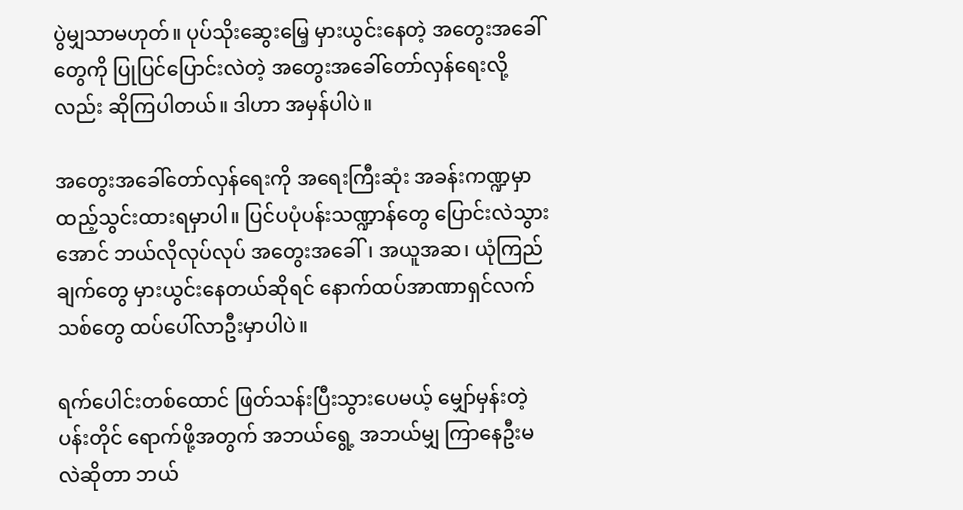ပွဲမျှသာမဟုတ်။ ပုပ်သိုးဆွေးမြေ့ မှားယွင်းနေတဲ့ အတွေးအခေါ်တွေကို ပြုပြင်ပြောင်းလဲတဲ့ အတွေးအခေါ်တော်လှန်ရေးလို့လည်း ဆိုကြပါတယ်။ ဒါဟာ အမှန်ပါပဲ။

အတွေးအခေါ်‌တော်လှန်ရေးကို အရေးကြီးဆုံး အခန်းကဏ္ဍမှာ ထည့်သွင်းထားရမှာပါ။ ပြင်ပပုံပန်းသဏ္ဍာန်တွေ ပြောင်းလဲသွားအောင် ဘယ်လိုလုပ်လုပ် အတွေးအခေါ်၊ အယူအဆ၊ ယုံကြည်ချက်တွေ မှားယွင်းနေတယ်ဆိုရင် နောက်ထပ်အာဏာရှင်လက်သစ်တွေ ထပ်ပေါ်လာဦးမှာပါပဲ။

ရက်ပေါင်းတစ်ထောင် ဖြတ်သန်းပြီးသွားပေမယ့် မျှော်မှန်းတဲ့ပန်းတိုင် ရောက်ဖို့အတွက် အဘယ်ရွေ့ အဘယ်မျှ ကြာနေဦးမလဲဆိုတာ ဘယ်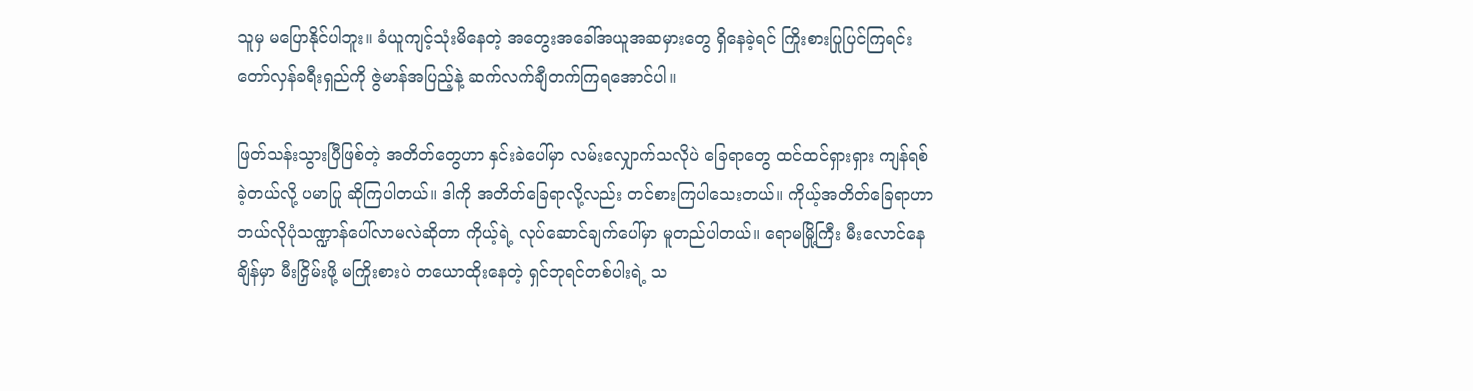သူမှ မပြောနိုင်ပါဘူး။ ခံယူကျင့်သုံးမိနေတဲ့ အတွေးအခေါ်အယူအဆမှားတွေ ရှိနေခဲ့ရင် ကြိုးစားပြုပြင်ကြရင်း တော်လှန်ခရီးရှည်ကို ဇွဲမာန်အပြည့်နဲ့ ဆက်လက်ချီတက်ကြရအောင်ပါ။

ဖြတ်သန်းသွားပြီဖြစ်တဲ့ အတိတ်တွေဟာ နှင်းခဲပေါ်မှာ လမ်းလျှောက်သလိုပဲ ခြေရာတွေ ထင်ထင်ရှားရှား ကျန်ရစ်ခဲ့တယ်လို့ ပမာပြု ဆိုကြပါတယ်။ ဒါကို အတိတ်ခြေရာလို့လည်း တင်စားကြပါသေးတယ်။ ကိုယ့်အတိတ်ခြေရာဟာ ဘယ်လိုပုံသဏ္ဍာန်ပေါ်လာမလဲဆိုတာ ကိုယ့်ရဲ့ လုပ်ဆောင်ချက်ပေါ်မှာ မူတည်ပါတယ်။ ရောမမြို့ကြီး မီးလောင်နေချိန်မှာ မီးငြှိမ်းဖို့ မကြိုးစားပဲ တယောထိုးနေတဲ့ ရှင်ဘုရင်တစ်ပါးရဲ့ သ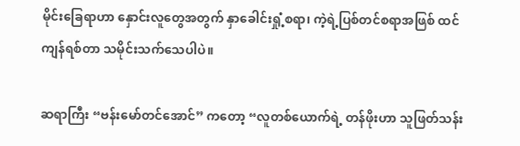မိုင်းခြေရာဟာ နှောင်းလူတွေအတွက် နှာခေါင်းရှုံ့စရာ၊ ကဲ့ရဲ့ပြစ်တင်စရာအဖြစ် ထင်ကျန်ရစ်တာ သမိုင်းသက်သေပါပဲ။

ဆရာကြီး “ဗန်းမော်တင်အောင်” ကတော့ “လူတစ်ယောက်ရဲ့ တန်ဖိုးဟာ သူဖြတ်သန်း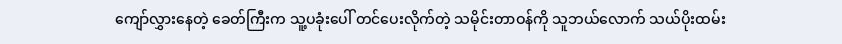ကျော်လွှားနေတဲ့ ခေတ်ကြီးက သူ့ပခုံးပေါ် တင်ပေးလိုက်တဲ့ သမိုင်းတာဝန်ကို သူဘယ်လောက် သယ်ပိုးထမ်း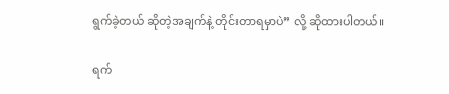ရွက်ခဲ့တယ် ဆိုတဲ့အချက်နဲ့ တိုင်းတာရမှာပဲ” လို့ ဆိုထားပါတယ်။

ရက်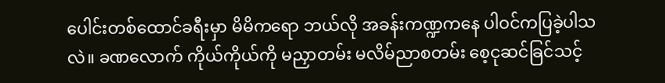ပေါင်းတစ်ထောင်ခရီးမှာ မိမိကရော ဘယ်လို အခန်းကဏ္ဍကနေ ပါဝင်ကပြခဲ့ပါသလဲ။ ခဏလောက် ကိုယ်ကိုယ်ကို မညှာတမ်း မလိမ်ညာစတမ်း စေ့ငုဆင်ခြင်သင့်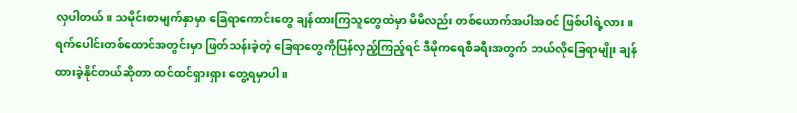လှပါတယ်။ သမိုင်းစာမျက်နှာမှာ ခြေရာကောင်းတွေ ချန်ထားကြသူတွေထဲမှာ မိမိလည်း တစ်ယောက်အပါအဝင် ဖြစ်ပါရဲ့လား။ ရက်ပေါင်းတစ်ထောင်အတွင်းမှာ ဖြတ်သန်းခဲ့တဲ့ ခြေရာတွေကိုပြန်လှည့်ကြည့်ရင် ဒီမိုကရေစီခရီးအတွက် ဘယ်လိုခြေရာမျိုး ချန်ထားခဲ့နိုင်တယ်ဆိုတာ ထင်ထင်ရှားရှား တွေ့ရမှာပါ။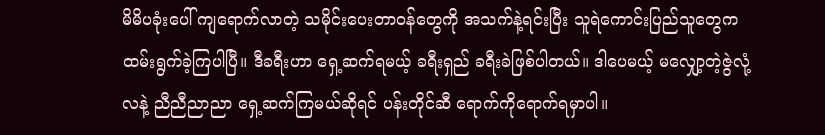မိမိပခုံးပေါ် ကျရောက်လာတဲ့ သမိုင်းပေးတာဝန်တွေကို အသက်နဲ့ရင်းပြီး သူရဲကောင်းပြည်သူတွေက ထမ်းရွက်ခဲ့ကြပါပြီ။ ဒီခရီးဟာ ရှေ့ဆက်ရမယ့် ခရီးရှည် ခရီးခဲဖြစ်ပါတယ်။ ဒါပေမယ့် မလျှော့တဲ့ဇွဲလုံ့လနဲ့ ညီညီညာညာ ရှေ့ဆက်ကြမယ်ဆိုရင် ပန်းတိုင်ဆီ ရောက်ကိုရောက်ရမှာပါ။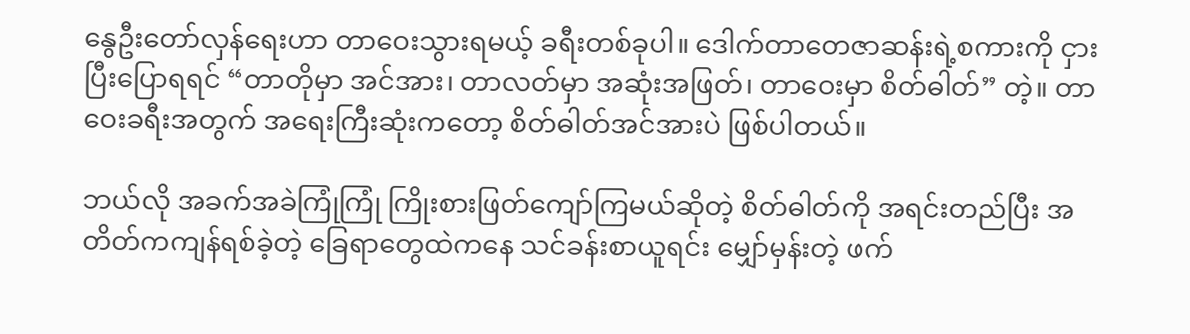နွေဦးတော်လှန်ရေးဟာ တာဝေးသွားရမယ့် ခရီးတစ်ခုပါ။ ဒေါက်တာတေဇာဆန်းရဲ့စကားကို ငှားပြီးပြောရရင် “တာတိုမှာ အင်အား၊ တာလတ်မှာ အဆုံးအဖြတ်၊ တာဝေးမှာ စိတ်ဓါတ်” တဲ့။ တာဝေးခရီးအတွက် အရေးကြီးဆုံးကတော့ စိတ်ဓါတ်အင်အားပဲ ဖြစ်ပါတယ်။

ဘယ်လို အခက်အခဲကြုံကြုံ ကြိုးစားဖြတ်ကျော်ကြမယ်ဆိုတဲ့ စိတ်ဓါတ်ကို အရင်းတည်ပြီး အတိတ်ကကျန်ရစ်ခဲ့တဲ့ ခြေရာတွေထဲကနေ သင်ခန်းစာယူရင်း မျှော်မှန်းတဲ့ ဖက်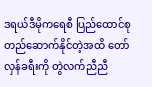ဒရယ်ဒီမိုကရေစီ ပြည်ထောင်စု တည်ဆောက်နိုင်တဲ့အထိ တော်လှန်ခရီးကို တွဲလက်ညီညီ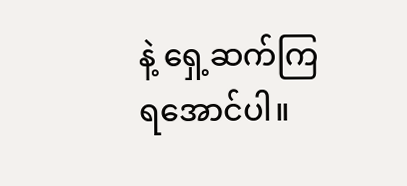နဲ့ ရှေ့ဆက်ကြရအောင်ပါ။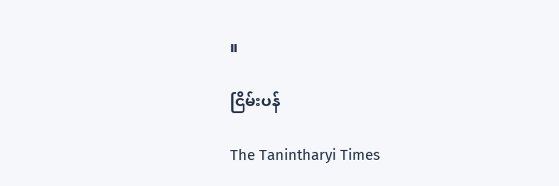။

ငြိမ်းပန်

The Tanintharyi Times